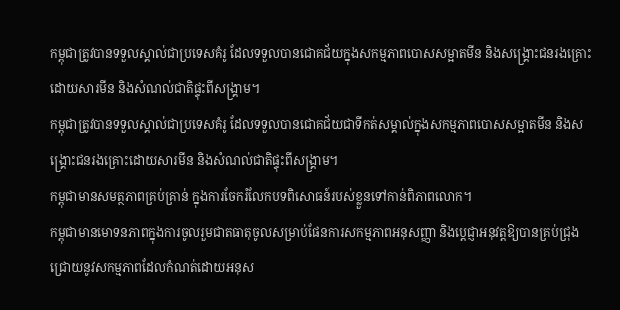កម្ពុជាត្រូវបានទទួលស្គាល់ជាប្រទេសគំរូ ដែលទទួលបានជោគជ័យក្នុងសកម្មភាពបោសសម្អាតមីន និងសង្គ្រោះជនរងគ្រោះដោយសារមីន និងសំណល់ជាតិផ្ទុះពីសង្គ្រាម។
កម្ពុជាត្រូវបានទទួលស្គាល់ជាប្រទេសគំរូ ដែលទទួលបានជោគជ័យជាទីកត់សម្គាល់ក្នុងសកម្មភាពបោសសម្អាតមីន និងសង្គ្រោះជនរងគ្រោះដោយសារមីន និងសំណល់ជាតិផ្ទុះពីសង្គ្រាម។
កម្ពុជាមានសមត្ថភាពគ្រប់គ្រាន់ ក្នុងការចែករំលែកបទពិសោធន៍របស់ខ្លួនទៅកាន់ពិភាពលោក។
កម្ពុជាមានមោទនភាពក្នុងការចូលរួមជាតធាតុចូលសម្រាប់ផែនការសកម្មភាពអនុសញ្ញា និងប្តេជ្ញាអនុវត្តឱ្យបានគ្រប់ជ្រុងជ្រោយនូវសកម្មភាពដែលកំណត់ដោយអនុស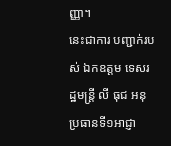ញ្ញា។
នេះជាការ បញ្ជាក់របស់ ឯកឧត្តម ទេសរដ្ឋមន្ត្រី លី ធុជ អនុប្រធានទី១អាជ្ញា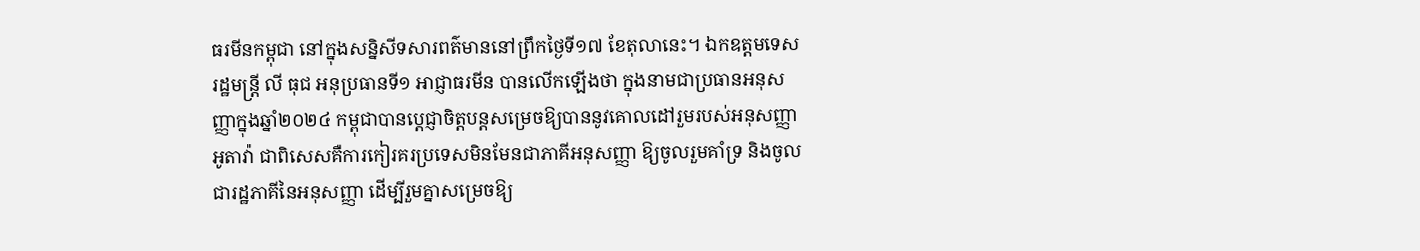ធរមីនកម្ពុជា នៅក្នុងសន្និសីទសារពត៌មាននៅព្រឹកថ្ងៃទី១៧ ខែតុលានេះ។ ឯកឧត្តមទេសរដ្ឋមន្រ្តី លី ធុជ អនុប្រធានទី១ អាជ្ញាធរមីន បានលើកឡើងថា ក្នុងនាមជាប្រធានអនុសញ្ញាក្នុងឆ្នាំ២០២៤ កម្ពុជាបានប្តេជ្ញាចិត្តបន្តសម្រេចឱ្យបាននូវគោលដៅរួមរបស់អនុសញ្ញាអូតាវ៉ា ជាពិសេសគឺការកៀរគរប្រទេសមិនមែនជាភាគីអនុសញ្ញា ឱ្យចូលរួមគាំទ្រ និងចូលជារដ្ឋភាគីនៃអនុសញ្ញា ដើម្បីរួមគ្នាសម្រេចឱ្យ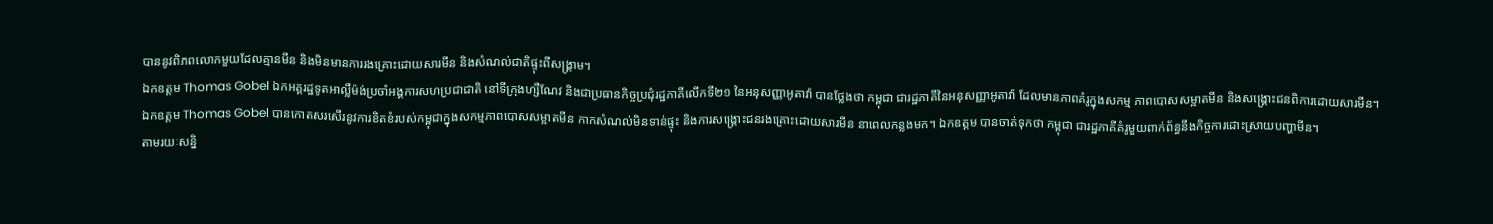បាននូវពិភពលោកមួយដែលគ្មានមីន និងមិនមានការរងគ្រោះដោយសារមីន និងសំណល់ជាតិផ្ទុះពីសង្គ្រាម។
ឯកឧត្តម Thomas Gobel ឯកអគ្គរដ្ឋទូតអាល្លឺម៉ង់ប្រចាំអង្គការសហប្រជាជាតិ នៅទីក្រុងហ្សឺណែវ និងជាប្រធានកិច្ចប្រជុំរដ្ឋភាគីលើកទី២១ នៃអនុសញ្ញាអូតាវ៉ា បានថ្លែងថា កម្ពុជា ជារដ្ឋភាគីនៃអនុសញ្ញាអូតាវ៉ា ដែលមានភាពគំរូក្នុងសកម្ម ភាពបោសសម្អាតមីន និងសង្គ្រោះជនពិការដោយសារមីន។
ឯកឧត្តម Thomas Gobel បានកោតសរសើរនូវការខិតខំរបស់កម្ពុជាក្នុងសកម្មភាពបោសសម្អាតមីន កាកសំណល់មិនទាន់ផ្ទុះ និងការសង្រ្គោះជនរងគ្រោះដោយសារមីន នាពេលកន្លងមក។ ឯកឧត្តម បានចាត់ទុកថា កម្ពុជា ជារដ្ឋភាគីគំរូមួយពាក់ព័ន្ធនឹងកិច្ចការដោះស្រាយបញ្ហាមីន។
តាមរយៈសន្និ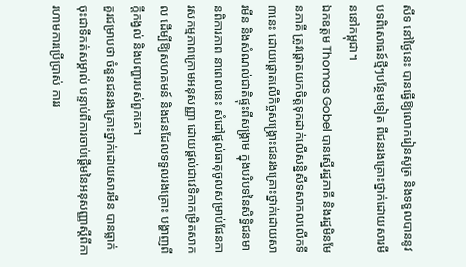សីទ នៅថ្ងៃនេះ បានធ្វើឱ្យលោករៀនសូត្រ និងទទួលបាននូវបទពិសោធន៍ថ្មីៗបន្ថែមទៀត ពីជនរងគ្រោះថ្នាក់ដោយសារមីននៅកម្ពុជា។
ឯកឧត្តម Thomas Gobel បានស្នើរដ្ឋភាគី និងរដ្ឋមិនមែនភាគី ត្រូវផ្ដោតយកចិត្តទុកដាក់លើសន្និសីទសាកលលើកទី៣នេះ ដោយផ្ដោតលើកិច្ចសង្គ្រោះជនរងគ្រោះថ្នាក់ដោយសារមីន និងសំណល់ជាតិផ្ទុះពីសង្គ្រាម ក្នុងបរិបទនៃសិទ្ធិជនមានពិការភាព នាពេលនេះ សំដៅផ្តល់ធាតុចូលសម្រាប់ផែនការសកម្មភាពក្រោមអនុសញ្ញា ដោយផ្ដល់ជាវេទិកាកម្រិតសាកល ដើម្បីឱ្យសហគមន៍ និងជនដែលទទួលរងគ្រោះ បង្ហាញពីក្តីកង្វល់ និងបញ្ហារបស់ពួកគេ។
គួរជម្រាបថា ចំនួនជនរងគ្រោះថ្នាក់ដោយសារមីន បានធ្លាក់ចុះជាទីកត់សម្គាល់ បន្ទាប់ពីការចាប់ផ្តើមនៃអនុសញ្ញាស្ដីពីការហាមការប្រើប្រាស់ ការរ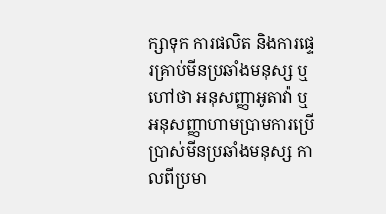ក្សាទុក ការផលិត និងការផ្ទេរគ្រាប់មីនប្រឆាំងមនុស្ស ឬហៅថា អនុសញ្ញាអូតាវ៉ា ឬអនុសញ្ញាហាមប្រាមការប្រើប្រាស់មីនប្រឆាំងមនុស្ស កាលពីប្រមា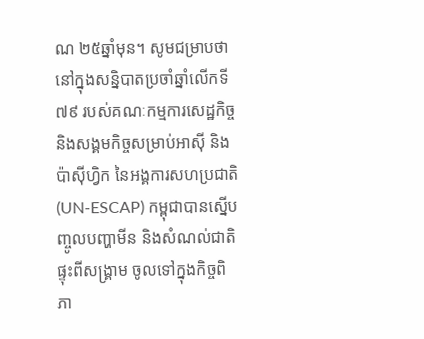ណ ២៥ឆ្នាំមុន។ សូមជម្រាបថា នៅក្នុងសន្និបាតប្រចាំឆ្នាំលើកទី៧៩ របស់គណៈកម្មការសេដ្ឋកិច្ច និងសង្គមកិច្ចសម្រាប់អាស៊ី និងប៉ាស៊ីហ្វិក នៃអង្គការសហប្រជាតិ (UN-ESCAP) កម្ពុជាបានស្នើបញ្ចូលបញ្ហាមីន និងសំណល់ជាតិផ្ទុះពីសង្គ្រាម ចូលទៅក្នុងកិច្ចពិភា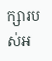ក្សារបស់អ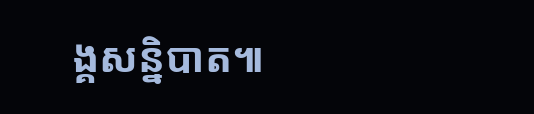ង្គសន្និបាត៕